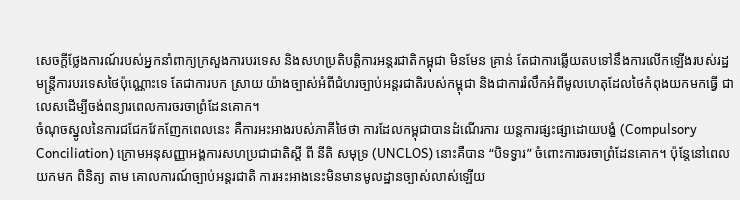សេចក្តីថ្លែងការណ៍របស់អ្នកនាំពាក្យក្រសួងការបរទេស និងសហប្រតិបត្តិការអន្តរជាតិកម្ពុជា មិនមែន គ្រាន់ តែជាការឆ្លើយតបទៅនឹងការលើកឡើងរបស់រដ្ឋមន្ត្រីការបរទេសថៃប៉ុណ្ណោះទេ តែជាការបក ស្រាយ យ៉ាងច្បាស់អំពីជំហរច្បាប់អន្តរជាតិរបស់កម្ពុជា និងជាការរំលឹកអំពីមូលហេតុដែលថៃកំពុងយកមកធ្វើ ជា លេសដើម្បីចង់ពន្យារពេលការចរចាព្រំដែនគោក។
ចំណុចស្នូលនៃការជជែកវែកញែកពេលនេះ គឺការអះអាងរបស់ភាគីថៃថា ការដែលកម្ពុជាបានដំណើរការ យន្តការផ្សះផ្សាដោយបង្ខំ (Compulsory Conciliation) ក្រោមអនុសញ្ញាអង្គការសហប្រជាជាតិស្តី ពី នីតិ សមុទ្រ (UNCLOS) នោះគឺបាន “បិទទ្វារ” ចំពោះការចរចាព្រំដែនគោក។ ប៉ុន្តែនៅពេលយកមក ពិនិត្យ តាម គោលការណ៍ច្បាប់អន្តរជាតិ ការអះអាងនេះមិនមានមូលដ្ឋានច្បាស់លាស់ឡើយ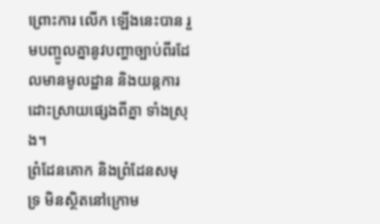ព្រោះការ លើក ឡើងនេះបាន រួមបញ្ចូលគ្នានូវបញ្ហាច្បាប់ពីរដែលមានមូលដ្ឋាន និងយន្តការដោះស្រាយផ្សេងពីគ្នា ទាំងស្រុង។
ព្រំដែនគោក និងព្រំដែនសមុទ្រ មិនស្ថិតនៅក្រោម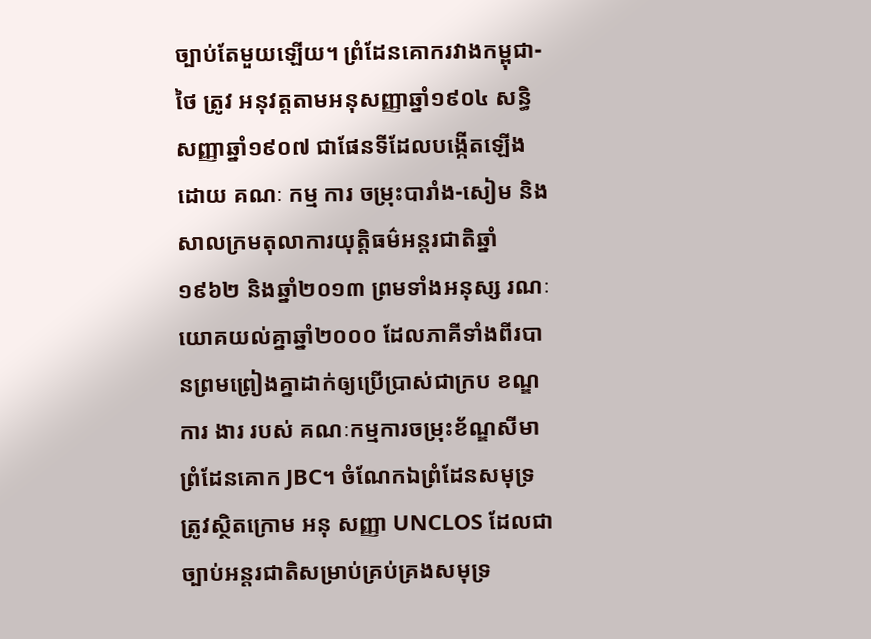ច្បាប់តែមួយឡើយ។ ព្រំដែនគោករវាងកម្ពុជា- ថៃ ត្រូវ អនុវត្តតាមអនុសញ្ញាឆ្នាំ១៩០៤ សន្ធិសញ្ញាឆ្នាំ១៩០៧ ជាផែនទីដែលបង្កើតឡើងដោយ គណៈ កម្ម ការ ចម្រុះបារាំង-សៀម និងសាលក្រមតុលាការយុត្តិធម៌អន្តរជាតិឆ្នាំ១៩៦២ និងឆ្នាំ២០១៣ ព្រមទាំងអនុស្ស រណៈ យោគយល់គ្នាឆ្នាំ២០០០ ដែលភាគីទាំងពីរបានព្រមព្រៀងគ្នាដាក់ឲ្យប្រើប្រាស់ជាក្រប ខណ្ឌ ការ ងារ របស់ គណៈកម្មការចម្រុះខ័ណ្ឌសីមាព្រំដែនគោក JBC។ ចំណែកឯព្រំដែនសមុទ្រ ត្រូវស្ថិតក្រោម អនុ សញ្ញា UNCLOS ដែលជាច្បាប់អន្តរជាតិសម្រាប់គ្រប់គ្រងសមុទ្រ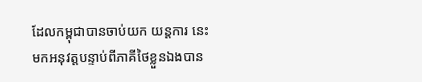ដែលកម្ពុជាបានចាប់យក យន្តការ នេះ មកអនុវត្តបន្ទាប់ពីភាគីថៃខ្លួនឯងបាន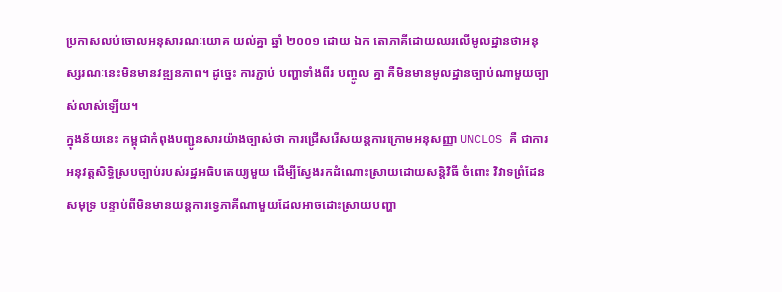ប្រកាសលប់ចោលអនុសារណៈយោគ យល់គ្នា ឆ្នាំ ២០០១ ដោយ ឯក តោភាគីដោយឈរលើមូលដ្ឋានថាអនុស្សរណៈនេះមិនមានវឌ្ឍនភាព។ ដូច្នេះ ការភ្ជាប់ បញ្ហាទាំងពីរ បញ្ចូល គ្នា គឺមិនមានមូលដ្ឋានច្បាប់ណាមួយច្បាស់លាស់ឡើយ។
ក្នុងន័យនេះ កម្ពុជាកំពុងបញ្ជូនសារយ៉ាងច្បាស់ថា ការជ្រើសរើសយន្តការក្រោមអនុសញ្ញា UNCLOS គឺ ជាការអនុវត្តសិទ្ធិស្របច្បាប់របស់រដ្ឋអធិបតេយ្យមួយ ដើម្បីស្វែងរកដំណោះស្រាយដោយសន្តិវិធី ចំពោះ វិវាទព្រំដែនសមុទ្រ បន្ទាប់ពីមិនមានយន្តការទ្វេភាគីណាមួយដែលអាចដោះស្រាយបញ្ហា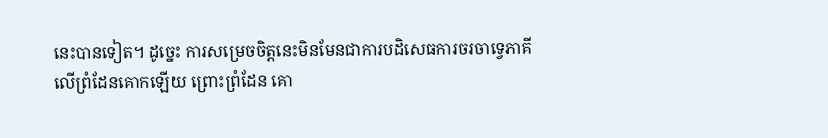នេះបានទៀត។ ដូច្នេះ ការសម្រេចចិត្តនេះមិនមែនជាការបដិសេធការចរចាទ្វេភាគីលើព្រំដែនគោកឡើយ ព្រោះព្រំដែន គោ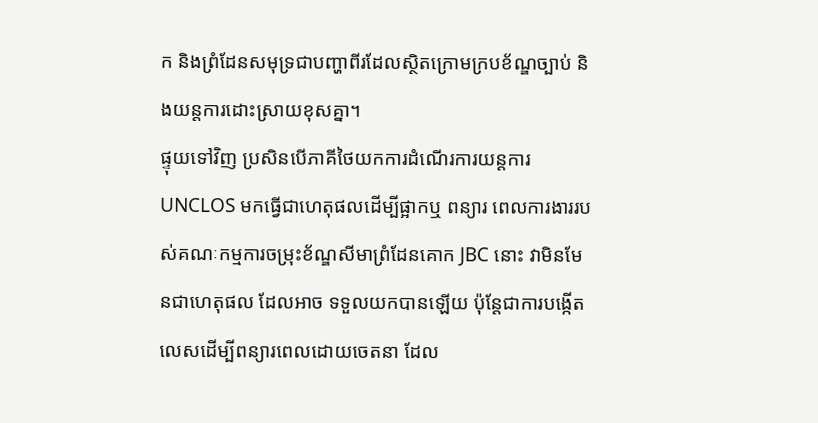ក និងព្រំដែនសមុទ្រជាបញ្ហាពីរដែលស្ថិតក្រោមក្របខ័ណ្ឌច្បាប់ និងយន្តការដោះស្រាយខុសគ្នា។
ផ្ទុយទៅវិញ ប្រសិនបើភាគីថៃយកការដំណើរការយន្តការ UNCLOS មកធ្វើជាហេតុផលដើម្បីផ្អាកឬ ពន្យារ ពេលការងាររបស់គណៈកម្មការចម្រុះខ័ណ្ឌសីមាព្រំដែនគោក JBC នោះ វាមិនមែនជាហេតុផល ដែលអាច ទទួលយកបានឡើយ ប៉ុន្តែជាការបង្កើតលេសដើម្បីពន្យារពេលដោយចេតនា ដែល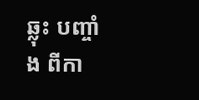ឆ្លុះ បញ្ចាំង ពីកា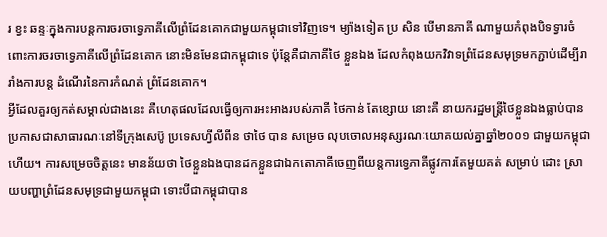រ ខ្វះ ឆន្ទៈក្នុងការបន្តការចរចាទ្វេភាគីលើព្រំដែនគោកជាមួយកម្ពុជាទៅវិញទេ។ ម្យ៉ាងទៀត ប្រ សិន បើមានភាគី ណាមួយកំពុងបិទទ្វារចំពោះការចរចាទ្វេភាគីលើព្រំដែនគោក នោះមិនមែនជាកម្ពុជាទេ ប៉ុន្តែគឺជាភាគីថៃ ខ្លួនឯង ដែលកំពុងយកវិវាទព្រំដែនសមុទ្រមកភ្ជាប់ដើម្បីរារាំងការបន្ត ដំណើរនៃការកំណត់ ព្រំដែនគោក។
អ្វីដែលគួរឲ្យកត់សម្គាល់ជាងនេះ គឺហេតុផលដែលធ្វើឲ្យការអះអាងរបស់ភាគី ថៃកាន់ តែខ្សោយ នោះគឺ នាយករដ្ឋមន្ត្រីថៃខ្លួនឯងធ្លាប់បានប្រកាសជាសាធារណៈនៅទីក្រុងសេប៊ូ ប្រទេសហ្វីលីពីន ថាថៃ បាន សម្រេច លុបចោលអនុស្សរណៈយោគយល់គ្នាឆ្នាំ២០០១ ជាមួយកម្ពុជាហើយ។ ការសម្រេចចិត្តនេះ មានន័យថា ថៃខ្លួនឯងបានដកខ្លួនជាឯកតោភាគីចេញពីយន្តការទ្វេភាគីផ្លូវការតែមួយគត់ សម្រាប់ ដោះ ស្រាយបញ្ហាព្រំដែនសមុទ្រជាមួយកម្ពុជា ទោះបីជាកម្ពុជាបាន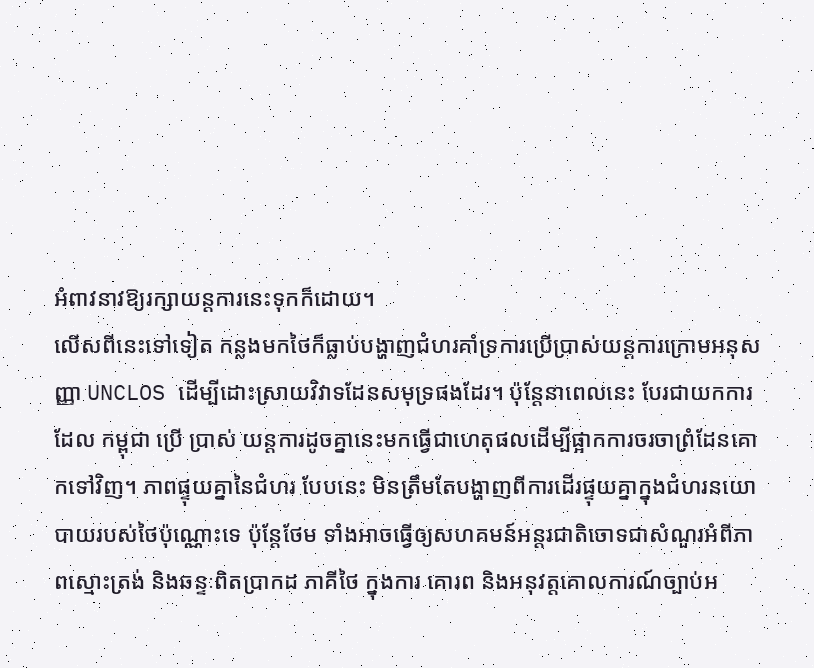អំពាវនាវឱ្យរក្សាយន្តការនេះទុកក៏ដោយ។
លើសពីនេះទៅទៀត កន្លងមកថៃក៏ធ្លាប់បង្ហាញជំហរគាំទ្រការប្រើប្រាស់យន្តការក្រោមអនុសញ្ញា UNCLOS ដើម្បីដោះស្រាយវិវាទដែនសមុទ្រផងដែរ។ ប៉ុន្តែនាពេលនេះ បែរជាយកការដែល កម្ពុជា ប្រើ ប្រាស់ យន្តការដូចគ្នានេះមកធ្វើជាហេតុផលដើម្បីផ្អាកការចរចាព្រំដែនគោកទៅវិញ។ ភាពផ្ទុយគ្នានៃជំហរ បែបនេះ មិនត្រឹមតែបង្ហាញពីការដើរផ្ទុយគ្នាក្នុងជំហរនយោបាយរបស់ថៃប៉ុណ្ណោះទេ ប៉ុន្តែថែម ទាំងអាចធ្វើឲ្យសហគមន៍អន្តរជាតិចោទជាសំណួរអំពីភាពស្មោះត្រង់ និងឆន្ទៈពិតប្រាកដ ភាគីថៃ ក្នុងការ គោរព និងអនុវត្តគោលការណ៍ច្បាប់អ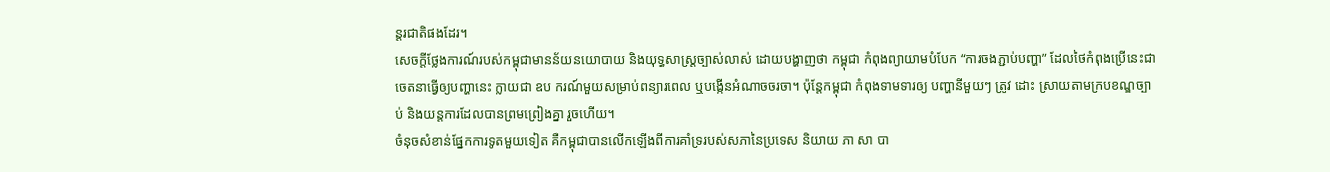ន្តរជាតិផងដែរ។
សេចក្តីថ្លែងការណ៍របស់កម្ពុជាមានន័យនយោបាយ និងយុទ្ធសាស្ត្រច្បាស់លាស់ ដោយបង្ហាញថា កម្ពុជា កំពុងព្យាយាមបំបែក “ការចងភ្ជាប់បញ្ហា” ដែលថៃកំពុងប្រើនេះជាចេតនាធ្វើឲ្យបញ្ហានេះ ក្លាយជា ឧប ករណ៍មួយសម្រាប់ពន្យារពេល ឬបង្កើនអំណាចចរចា។ ប៉ុន្តែកម្ពុជា កំពុងទាមទារឲ្យ បញ្ហានីមួយៗ ត្រូវ ដោះ ស្រាយតាមក្របខណ្ឌច្បាប់ និងយន្តការដែលបានព្រមព្រៀងគ្នា រួចហើយ។
ចំនុចសំខាន់ផ្នែកការទូតមួយទៀត គឺកម្ពុជាបានលើកឡើងពីការគាំទ្ររបស់សភានៃប្រទេស និយាយ ភា សា បា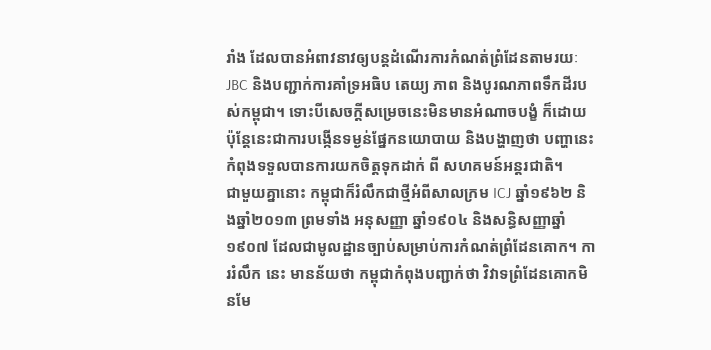រាំង ដែលបានអំពាវនាវឲ្យបន្តដំណើរការកំណត់ព្រំដែនតាមរយៈ JBC និងបញ្ជាក់ការគាំទ្រអធិប តេយ្យ ភាព និងបូរណភាពទឹកដីរបស់កម្ពុជា។ ទោះបីសេចក្តីសម្រេចនេះមិនមានអំណាចបង្ខំ ក៏ដោយ ប៉ុន្តែនេះជាការបង្កើនទម្ងន់ផ្នែកនយោបាយ និងបង្ហាញថា បញ្ហានេះកំពុងទទួលបានការយកចិត្តទុកដាក់ ពី សហគមន៍អន្តរជាតិ។
ជាមួយគ្នានោះ កម្ពុជាក៏រំលឹកជាថ្មីអំពីសាលក្រម ICJ ឆ្នាំ១៩៦២ និងឆ្នាំ២០១៣ ព្រមទាំង អនុសញ្ញា ឆ្នាំ១៩០៤ និងសន្ធិសញ្ញាឆ្នាំ១៩០៧ ដែលជាមូលដ្ឋានច្បាប់សម្រាប់ការកំណត់ព្រំដែនគោក។ ការរំលឹក នេះ មានន័យថា កម្ពុជាកំពុងបញ្ជាក់ថា វិវាទព្រំដែនគោកមិនមែ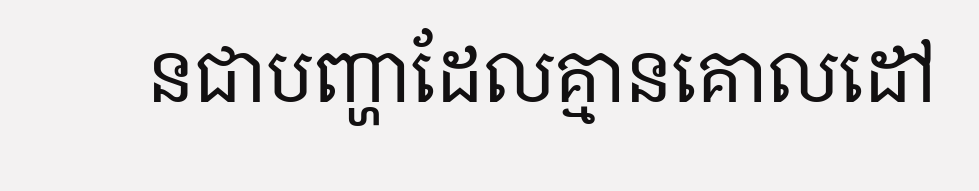នជាបញ្ហាដែលគ្មានគោលដៅ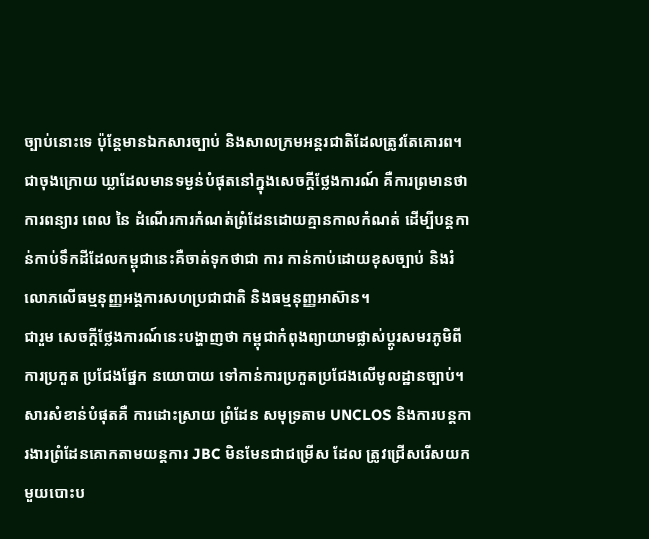ច្បាប់នោះទេ ប៉ុន្តែមានឯកសារច្បាប់ និងសាលក្រមអន្តរជាតិដែលត្រូវតែគោរព។
ជាចុងក្រោយ ឃ្លាដែលមានទម្ងន់បំផុតនៅក្នុងសេចក្តីថ្លែងការណ៍ គឺការព្រមានថា ការពន្យារ ពេល នៃ ដំណើរការកំណត់ព្រំដែនដោយគ្មានកាលកំណត់ ដើម្បីបន្តកាន់កាប់ទឹកដីដែលកម្ពុជានេះគឺចាត់ទុកថាជា ការ កាន់កាប់ដោយខុសច្បាប់ និងរំលោភលើធម្មនុញ្ញអង្គការសហប្រជាជាតិ និងធម្មនុញ្ញអាស៊ាន។
ជារួម សេចក្តីថ្លែងការណ៍នេះបង្ហាញថា កម្ពុជាកំពុងព្យាយាមផ្លាស់ប្តូរសមរភូមិពីការប្រកួត ប្រជែងផ្នែក នយោបាយ ទៅកាន់ការប្រកួតប្រជែងលើមូលដ្ឋានច្បាប់។ សារសំខាន់បំផុតគឺ ការដោះស្រាយ ព្រំដែន សមុទ្រតាម UNCLOS និងការបន្តការងារព្រំដែនគោកតាមយន្តការ JBC មិនមែនជាជម្រើស ដែល ត្រូវជ្រើសរើសយកមួយបោះប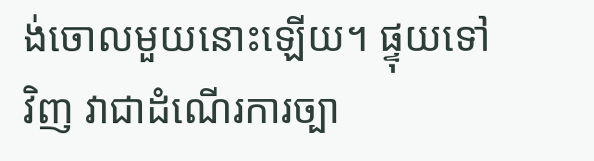ង់ចោលមួយនោះឡើយ។ ផ្ទុយទៅវិញ វាជាដំណើរការច្បា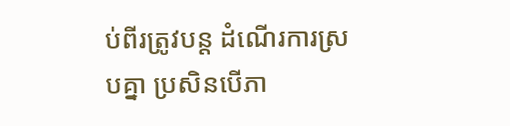ប់ពីរត្រូវបន្ត ដំណើរការស្របគ្នា ប្រសិនបើភា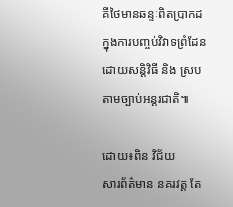គីថៃមានឆន្ទៈពិតប្រាកដក្នុងការបញ្ចប់វិវាទព្រំដែនដោយសន្តិវិធី និង ស្រប តាមច្បាប់អន្តរជាតិ៕

ដោយ៖ពិន វិជ័យ
សារព័ត៌មាន នគរវត្ត តែ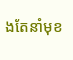ងតែនាំមុខ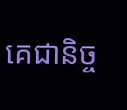គេជានិច្ច